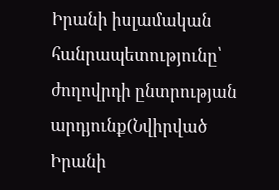Իրանի իսլամական հանրապետությունը՝ ժողովրդի ընտրության արդյունք(Նվիրված Իրանի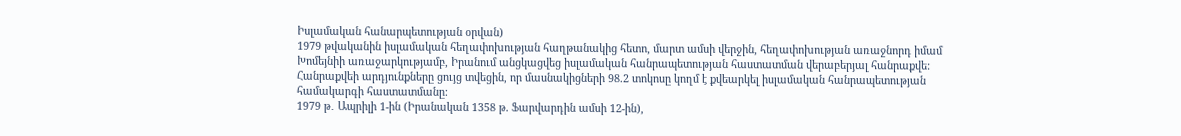Իսլամական հանարպետության օրվան)
1979 թվականին իսլամական հեղափոխության հաղթանակից հետո, մարտ ամսի վերջին, հեղափոխության առաջնորդ իմամ Խոմեյնիի առաջարկությամբ, Իրանում անցկացվեց իսլամական հանրապետության հաստատման վերաբերյալ հանրաքվե: Հանրաքվեի արդյունքները ցույց տվեցին, որ մասնակիցների 98.2 տոկոսը կողմ է քվեարկել իսլամական հանրապետության համակարգի հաստատմանը:
1979 թ․ Ապրիլի 1-ին (Իրանական 1358 թ. Ֆարվարդին ամսի 12-ին),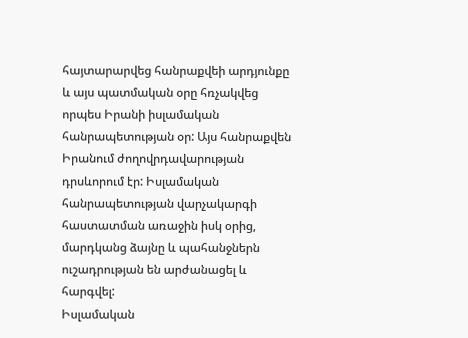հայտարարվեց հանրաքվեի արդյունքը և այս պատմական օրը հռչակվեց որպես Իրանի իսլամական հանրապետության օր: Այս հանրաքվեն Իրանում ժողովրդավարության դրսևորում էր: Իսլամական հանրապետության վարչակարգի հաստատման առաջին իսկ օրից, մարդկանց ձայնը և պահանջներն ուշադրության են արժանացել և հարգվել:
Իսլամական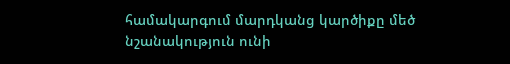համակարգում մարդկանց կարծիքը մեծ նշանակություն ունի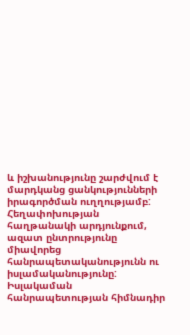և իշխանությունը շարժվում է մարդկանց ցանկությունների իրագործման ուղղությամբ: Հեղափոխության հաղթանակի արդյունքում, ազատ ընտրությունը միավորեց հանրապետականությունն ու իսլամականությունը:
Իսլակաման հանրապետության հիմնադիր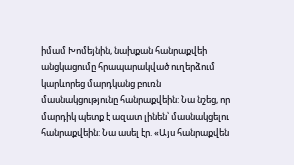իմամ Խոմեյնին, նախքան հանրաքվեի անցկացումը հրապարակված ուղերձում կարևորեց մարդկանց բուռն մասնակցությունը հանրաքվեին: Նա նշեց, որ մարդիկ պետք է ազատ լինեն՝ մասնակցելու հանրաքվեին: Նա ասել էր. «Այս հանրաքվեն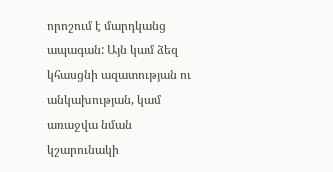որոշում է մարդկանց ապագան: Այն կամ ձեզ կհասցնի ազատության ու անկախության, կամ առաջվա նման կշարունակի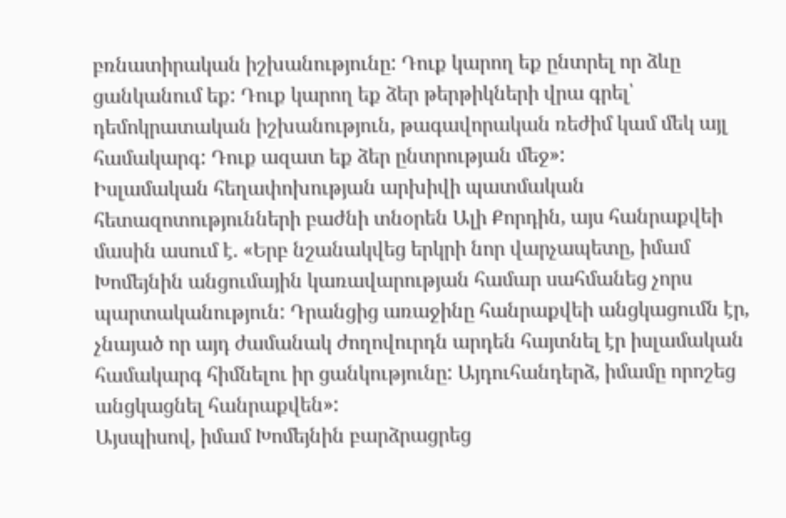բռնատիրական իշխանությունը: Դուք կարող եք ընտրել որ ձևը ցանկանում եք: Դուք կարող եք ձեր թերթիկների վրա գրել՝ դեմոկրատական իշխանություն, թագավորական ռեժիմ կամ մեկ այլ համակարգ: Դուք ազատ եք ձեր ընտրության մեջ»:
Իսլամական հեղափոխության արխիվի պատմական հետազոտությունների բաժնի տնօրեն Ալի Քորդին, այս հանրաքվեի մասին ասում է. «Երբ նշանակվեց երկրի նոր վարչապետը, իմամ Խոմեյնին անցումային կառավարության համար սահմանեց չորս պարտականություն: Դրանցից առաջինը հանրաքվեի անցկացումն էր, չնայած որ այդ ժամանակ ժողովուրդն արդեն հայտնել էր իսլամական համակարգ հիմնելու իր ցանկությունը: Այդուհանդերձ, իմամը որոշեց անցկացնել հանրաքվեն»:
Այսպիսով, իմամ Խոմեյնին բարձրացրեց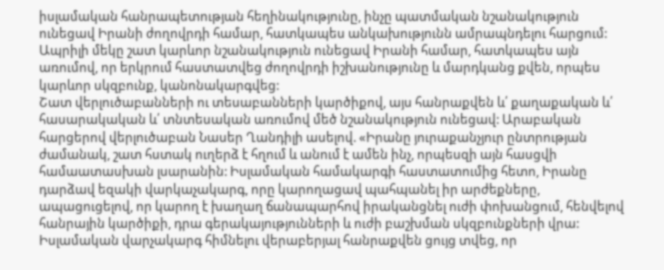իսլամական հանրապետության հեղինակությունը, ինչը պատմական նշանակություն ունեցավ Իրանի ժողովրդի համար, հատկապես անկախությունն ամրապնդելու հարցում: Ապրիլի մեկը շատ կարևոր նշանակություն ունեցավ Իրանի համար, հատկապես այն առումով, որ երկրում հաստատվեց ժողովրդի իշխանությունը և մարդկանց քվեն, որպես կարևոր սկզբունք, կանոնակարգվեց:
Շատ վերլուծաբանների ու տեսաբանների կարծիքով, այս հանրաքվեն և՛ քաղաքական և՛ հասարակական և՛ տնտեսական առումով մեծ նշանակություն ունեցավ: Արաբական հարցերով վերլուծաբան Նասեր Ղանդիլի ասելով. «Իրանը յուրաքանչյուր ընտրության ժամանակ, շատ հստակ ուղերձ է հղում և անում է ամեն ինչ, որպեսզի այն հասցվի համաատասխան լսարանին: Իսլամական համակարգի հաստատումից հետո, Իրանը դարձավ եզակի վարկաչակարգ, որը կարողացավ պահպանել իր արժեքները, ապացուցելով, որ կարող է խաղաղ ճանապարհով իրականցնել ուժի փոխանցում, հենվելով հանրային կարծիքի, դրա գերակայությունների և ուժի բաշխման սկզբունքների վրա: Իսլամական վարչակարգ հիմնելու վերաբերյալ հանրաքվեն ցույց տվեց, որ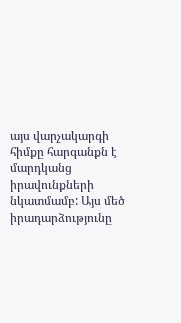այս վարչակարգի հիմքը հարգանքն է մարդկանց իրավունքների նկատմամբ: Այս մեծ իրադարձությունը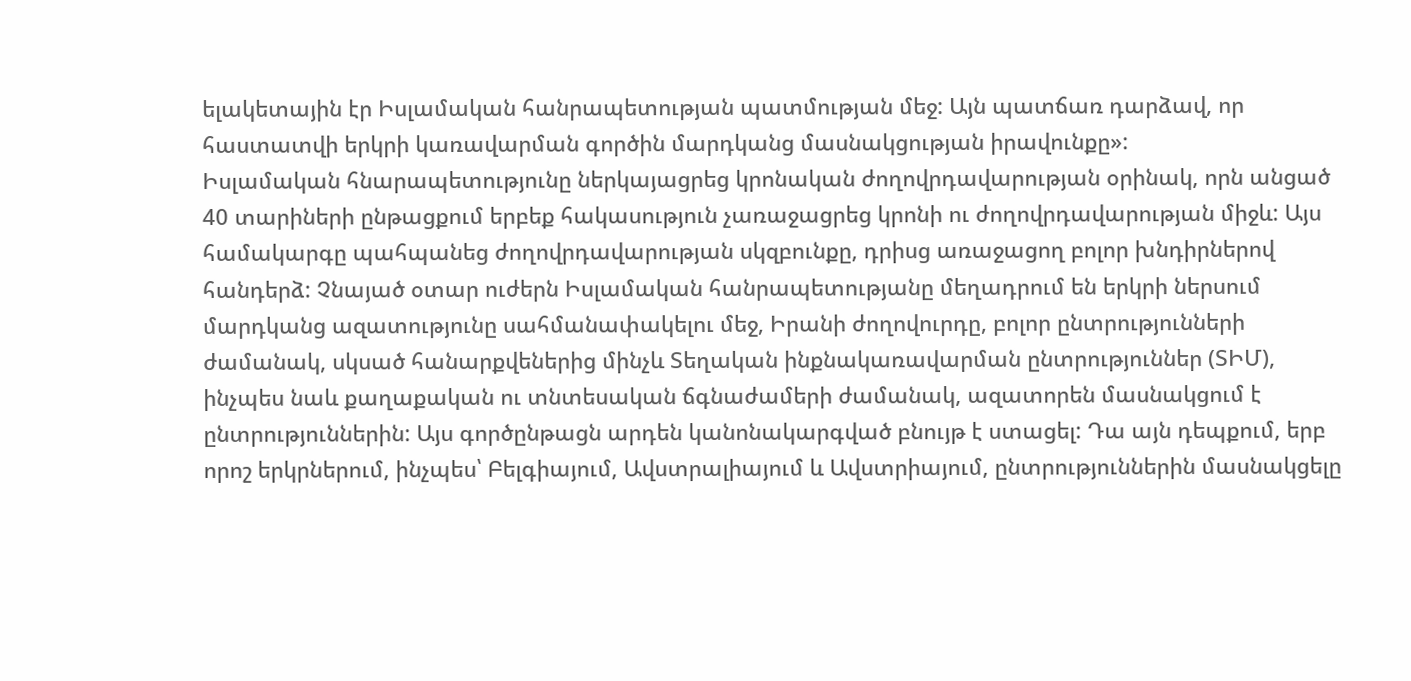ելակետային էր Իսլամական հանրապետության պատմության մեջ: Այն պատճառ դարձավ, որ հաստատվի երկրի կառավարման գործին մարդկանց մասնակցության իրավունքը»:
Իսլամական հնարապետությունը ներկայացրեց կրոնական ժողովրդավարության օրինակ, որն անցած 40 տարիների ընթացքում երբեք հակասություն չառաջացրեց կրոնի ու ժողովրդավարության միջև: Այս համակարգը պահպանեց ժողովրդավարության սկզբունքը, դրիսց առաջացող բոլոր խնդիրներով հանդերձ: Չնայած օտար ուժերն Իսլամական հանրապետությանը մեղադրում են երկրի ներսում մարդկանց ազատությունը սահմանափակելու մեջ, Իրանի ժողովուրդը, բոլոր ընտրությունների ժամանակ, սկսած հանարքվեներից մինչև Տեղական ինքնակառավարման ընտրություններ (ՏԻՄ), ինչպես նաև քաղաքական ու տնտեսական ճգնաժամերի ժամանակ, ազատորեն մասնակցում է ընտրություններին: Այս գործընթացն արդեն կանոնակարգված բնույթ է ստացել: Դա այն դեպքում, երբ որոշ երկրներում, ինչպես՝ Բելգիայում, Ավստրալիայում և Ավստրիայում, ընտրություններին մասնակցելը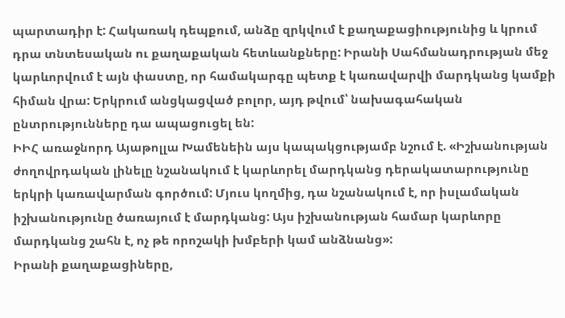պարտադիր է: Հակառակ դեպքում, անձը զրկվում է քաղաքացիությունից և կրում դրա տնտեսական ու քաղաքական հետևանքները: Իրանի Սահմանադրության մեջ կարևորվում է այն փաստը, որ համակարգը պետք է կառավարվի մարդկանց կամքի հիման վրա: Երկրում անցկացված բոլոր, այդ թվում՝ նախագահական ընտրությունները դա ապացուցել են:
ԻԻՀ առաջնորդ Այաթոլլա Խամենեին այս կապակցությամբ նշում է. «Իշխանության ժողովրդական լինելը նշանակում է կարևորել մարդկանց դերակատարությունը երկրի կառավարման գործում: Մյուս կողմից, դա նշանակում է, որ իսլամական իշխանությունը ծառայում է մարդկանց: Այս իշխանության համար կարևորը մարդկանց շահն է, ոչ թե որոշակի խմբերի կամ անձնանց»:
Իրանի քաղաքացիները,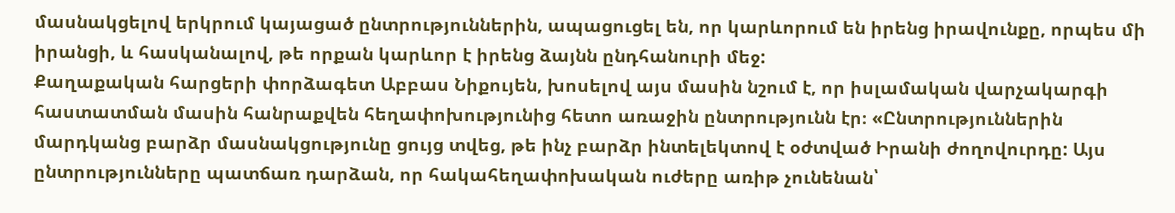մասնակցելով երկրում կայացած ընտրություններին, ապացուցել են, որ կարևորում են իրենց իրավունքը, որպես մի իրանցի, և հասկանալով, թե որքան կարևոր է իրենց ձայնն ընդհանուրի մեջ:
Քաղաքական հարցերի փորձագետ Աբբաս Նիքույեն, խոսելով այս մասին նշում է, որ իսլամական վարչակարգի հաստատման մասին հանրաքվեն հեղափոխությունից հետո առաջին ընտրությունն էր։ «Ընտրություններին մարդկանց բարձր մասնակցությունը ցույց տվեց, թե ինչ բարձր ինտելեկտով է օժտված Իրանի ժողովուրդը: Այս ընտրությունները պատճառ դարձան, որ հակահեղափոխական ուժերը առիթ չունենան՝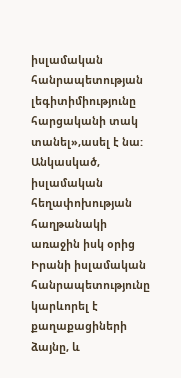իսլամական հանրապետության լեգիտիմիությունը հարցականի տակ տանել»,ասել է նա:
Անկասկած, իսլամական հեղափոխության հաղթանակի առաջին իսկ օրից Իրանի իսլամական հանրապետությունը կարևորել է քաղաքացիների ձայնը, և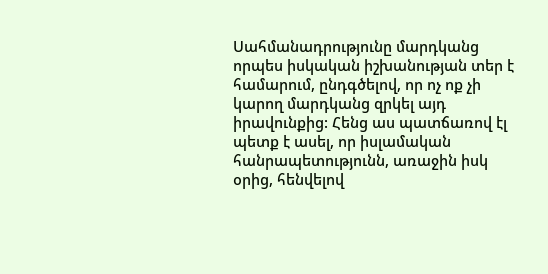Սահմանադրությունը մարդկանց որպես իսկական իշխանության տեր է համարում, ընդգծելով, որ ոչ ոք չի կարող մարդկանց զրկել այդ իրավունքից: Հենց աս պատճառով էլ պետք է ասել, որ իսլամական հանրապետությունն, առաջին իսկ օրից, հենվելով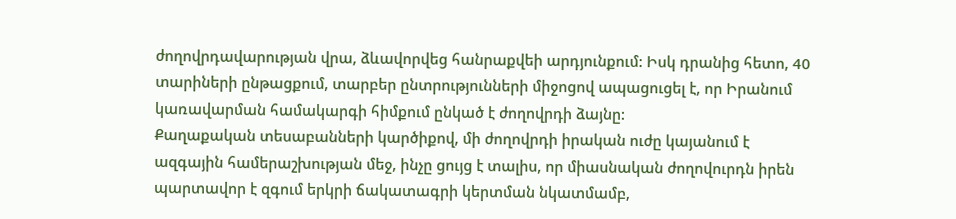ժողովրդավարության վրա, ձևավորվեց հանրաքվեի արդյունքում: Իսկ դրանից հետո, 40 տարիների ընթացքում, տարբեր ընտրությունների միջոցով ապացուցել է, որ Իրանում կառավարման համակարգի հիմքում ընկած է ժողովրդի ձայնը:
Քաղաքական տեսաբանների կարծիքով, մի ժողովրդի իրական ուժը կայանում է ազգային համերաշխության մեջ, ինչը ցույց է տալիս, որ միասնական ժողովուրդն իրեն պարտավոր է զգում երկրի ճակատագրի կերտման նկատմամբ,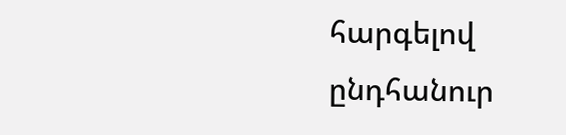հարգելով ընդհանուր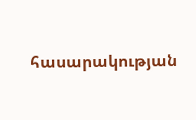հասարակության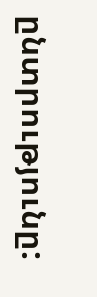ընտրությունը: